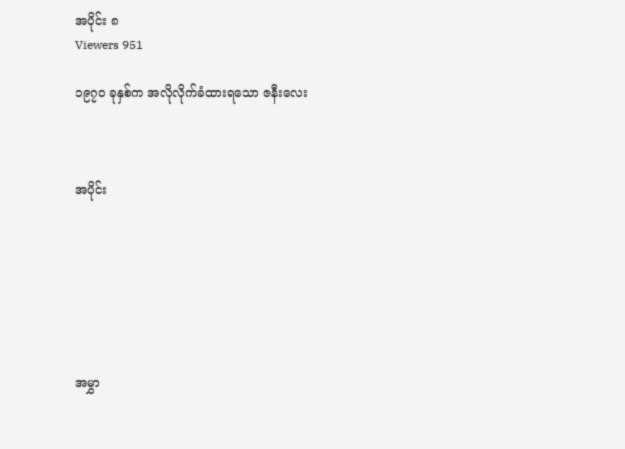အပိုင်း ၈
Viewers 951

၁၉၇၀ ခုနှစ်က အလိုလိုက်ခံထားရသော ဇနီးလေး



အပိုင်း







အမွှာ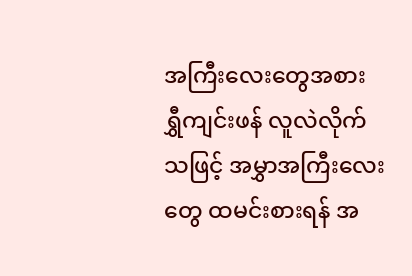အကြီးလေးတွေအစား ရွှီကျင်းဖန် လူလဲလိုက်သဖြင့် အမွှာအကြီးလေးတွေ ထမင်းစားရန် အ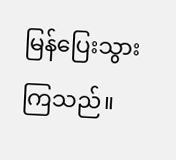မြန်ပြေးသွားကြသည်။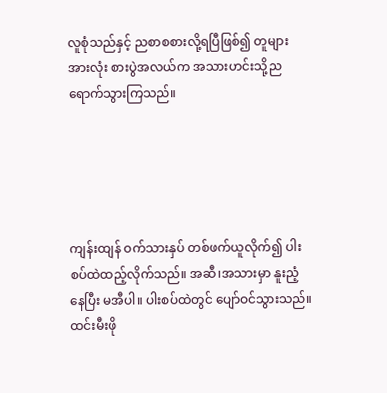လူစုံသည်နှင့် ညစာစစားလို့ရပြီဖြစ်၍ တူများအားလုံး စားပွဲအလယ်က အသားဟင်းသို့ညရောက်သွားကြသည်။





ကျန်းထျန် ဝက်သားနှပ် တစ်ဖက်ယူလိုက်၍ ပါးစပ်ထဲထည့်လိုက်သည်။ အဆီ၊အသားမှာ နူးညံ့နေပြီး မအီပါ။ ပါးစပ်ထဲတွင် ပျော်ဝင်သွားသည်။ ထင်းမီးဖို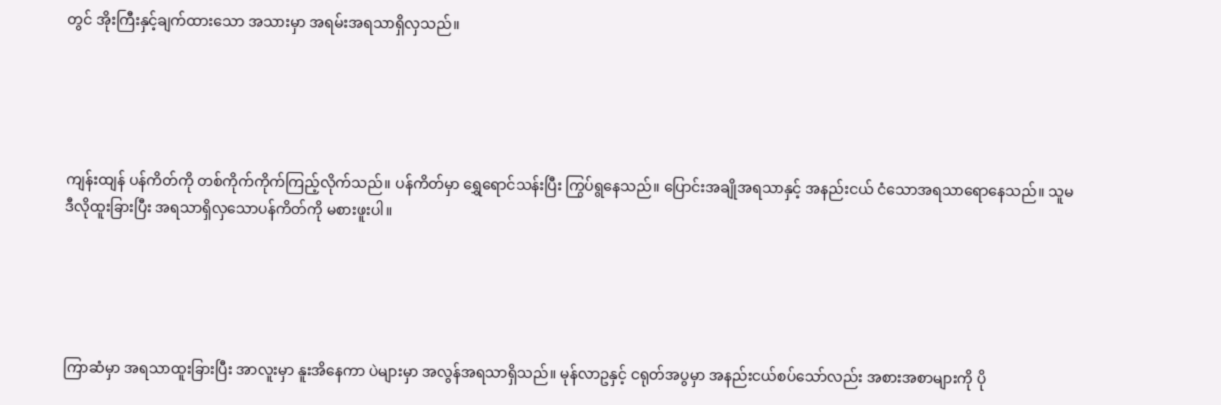တွင် အိုးကြီးနှင့်ချက်ထားသော အသားမှာ အရမ်းအရသာရှိလှသည်။





ကျန်းထျန် ပန်ကိတ်ကို တစ်ကိုက်ကိုက်ကြည့်လိုက်သည်။ ပန်ကိတ်မှာ ရွှေရောင်သန်းပြီး ကြွပ်ရွနေသည်။ ပြောင်းအချိုအရသာနှင့် အနည်းငယ် ငံသောအရသာရောနေသည်။ သူမ ဒီလိုထူးခြားပြီး အရသာရှိလှသောပန်ကိတ်ကို မစားဖူးပါ။





ကြာဆံမှာ အရသာထူးခြားပြီး အာလူးမှာ နူးအိနေကာ ပဲများမှာ အလွန်အရသာရှိသည်။ မုန်လာဥနှင့် ငရုတ်အပွမှာ အနည်းငယ်စပ်သော်လည်း အစားအစာများကို ပို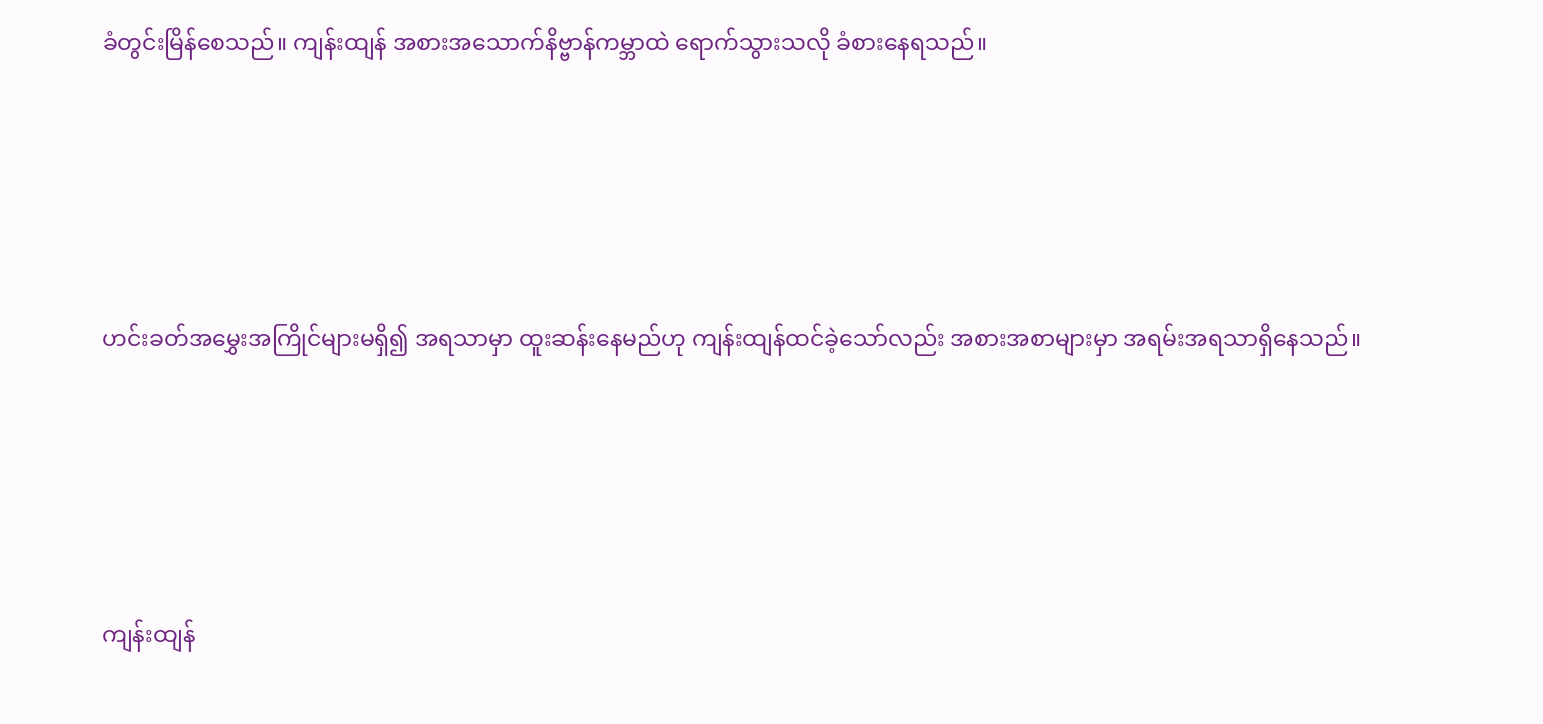ခံတွင်းမြိန်စေသည်။ ကျန်းထျန် အစားအသောက်နိဗ္ဗာန်ကမ္ဘာထဲ ရောက်သွားသလို ခံစားနေရသည်။





ဟင်းခတ်အမွှေးအကြိုင်များမရှိ၍ အရသာမှာ ထူးဆန်းနေမည်ဟု ကျန်းထျန်ထင်ခဲ့သော်လည်း အစားအစာများမှာ အရမ်းအရသာရှိနေသည်။





ကျန်းထျန်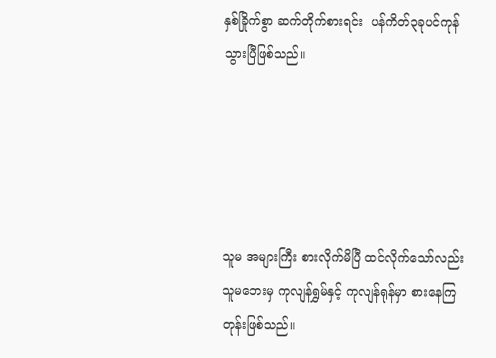နှစ်ခြိုက်စွာ ဆက်တိုက်စားရင်း  ပန်ကိတ်၃ခုပင်ကုန်သွားပြီဖြစ်သည်။





သူမ အများကြီး စားလိုက်မိပြီ ထင်လိုက်သော်လည်း သူမဘေးမှ ကုလျန်ရွှမ်နှင့် ကုလျန်ရုန်မှာ စားနေကြတုန်းဖြစ်သည်။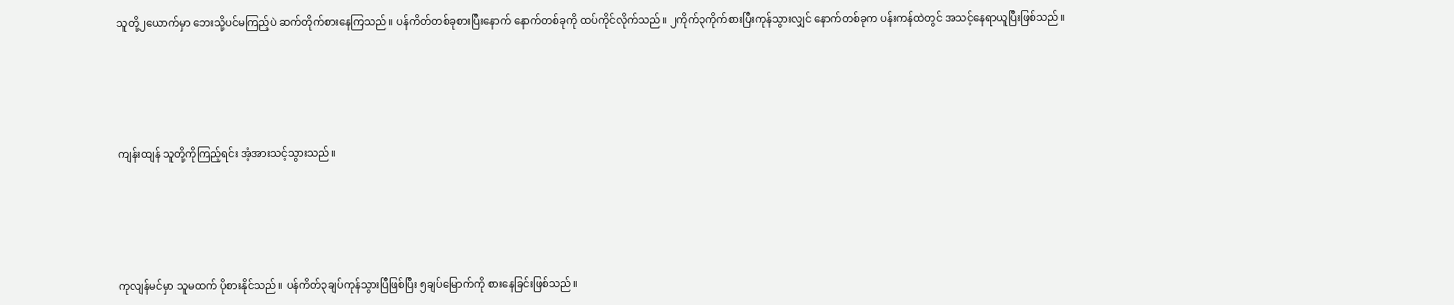သူတို့၂ယောက်မှာ ဘေးသို့ပင်မကြည့်ပဲ ဆက်တိုက်စားနေကြသည်။ ပန်ကိတ်တစ်ခုစားပြီးနောက် နောက်တစ်ခုကို ထပ်ကိုင်လိုက်သည်။ ၂ကိုက်၃ကိုက်စားပြီးကုန်သွားလျှင် နောက်တစ်ခုက ပန်းကန်ထဲတွင် အသင့်နေရာယူပြီးဖြစ်သည်။





ကျန်းထျန် သူတို့ကိုကြည့်ရင်း အံ့အားသင့်သွားသည်။





ကုလျန်မင်မှာ သူမထက် ပိုစားနိုင်သည်။ ပန်ကိတ်၃ချပ်ကုန်သွားပြီဖြစ်ပြီး ၅ချပ်မြောက်ကို စားနေခြင်းဖြစ်သည်။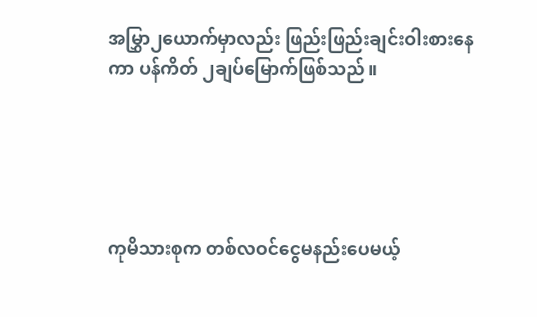အမြွှာ၂ယောက်မှာလည်း ဖြည်းဖြည်းချင်းဝါးစားနေကာ ပန်ကိတ် ၂ချပ်မြောက်ဖြစ်သည်။





ကုမိသားစုက တစ်လဝင်ငွေမနည်းပေမယ့်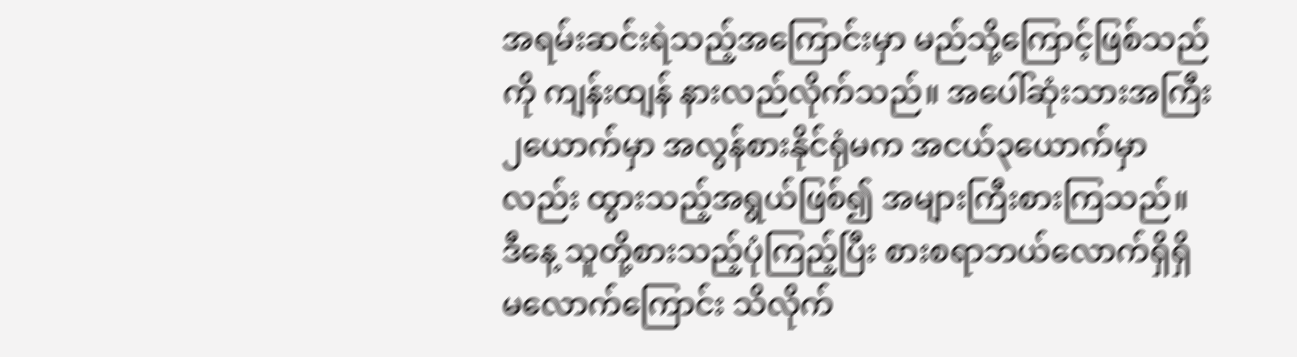အရမ်းဆင်းရဲသည့်အကြောင်းမှာ မည်သို့ကြောင့်ဖြစ်သည်ကို ကျန်းထျန် နားလည်လိုက်သည်။ အပေါ်ဆုံးသားအကြီး၂ယောက်မှာ အလွန်စားနိုင်ရုံမက အငယ်၃ယောက်မှာလည်း ထွားသည့်အရွယ်ဖြစ်၍ အများကြီးစားကြသည်။ ဒီနေ့ သူတို့စားသည့်ပုံကြည့်ပြီး စားစရာဘယ်လောက်ရှိရှိ မလောက်ကြောင်း သိလိုက်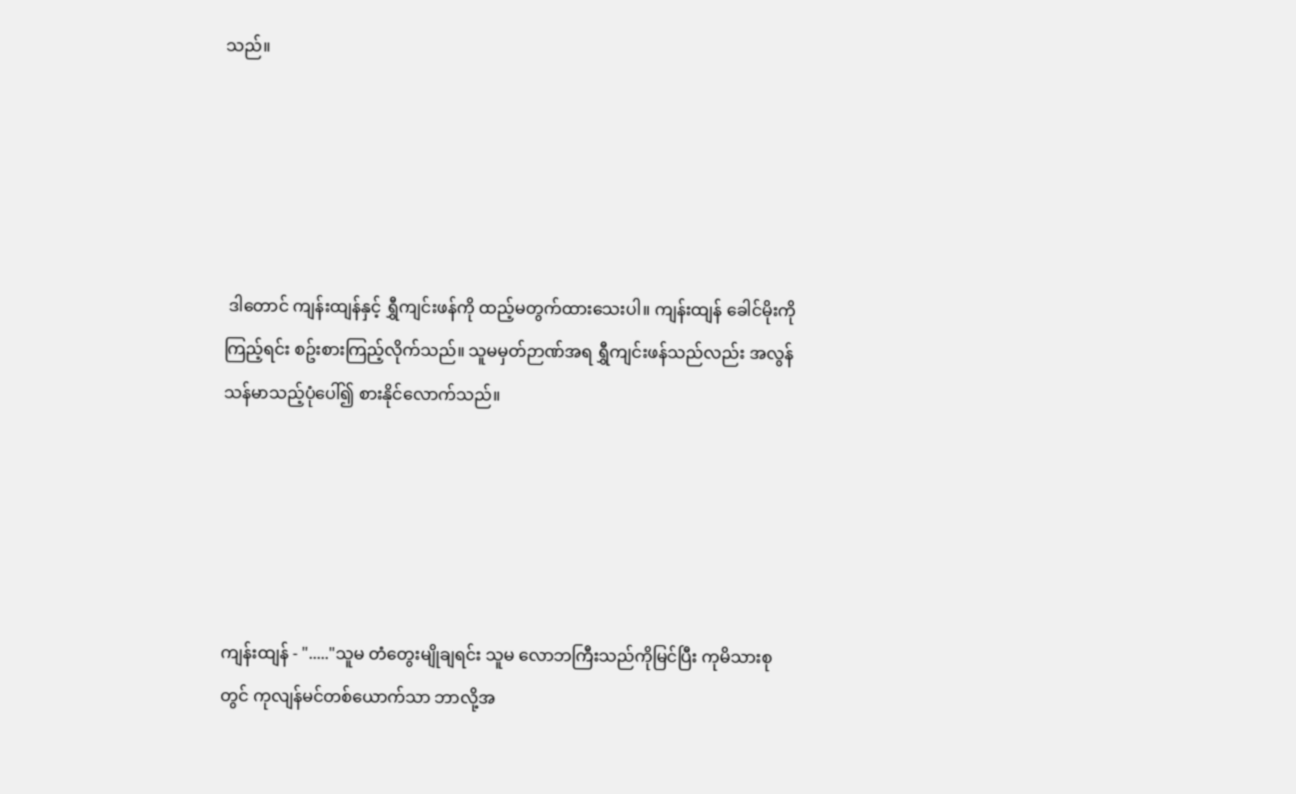သည်။





 ဒါတောင် ကျန်းထျန်နှင့် ရွှီကျင်းဖန်ကို ထည့်မတွက်ထားသေးပါ။ ကျန်းထျန် ခေါင်မိုးကိုကြည့်ရင်း စဥ်းစားကြည့်လိုက်သည်။ သူမမှတ်ဉာဏ်အရ ရွှီကျင်းဖန်သည်လည်း အလွန်သန်မာသည့်ပုံပေါ်၍ စားနိုင်လောက်သည်။





ကျန်းထျန် - "....."သူမ တံတွေးမျိုချရင်း သူမ လောဘကြီးသည်ကိုမြင်ပြီး ကုမိသားစုတွင် ကုလျန်မင်တစ်ယောက်သာ ဘာလို့အ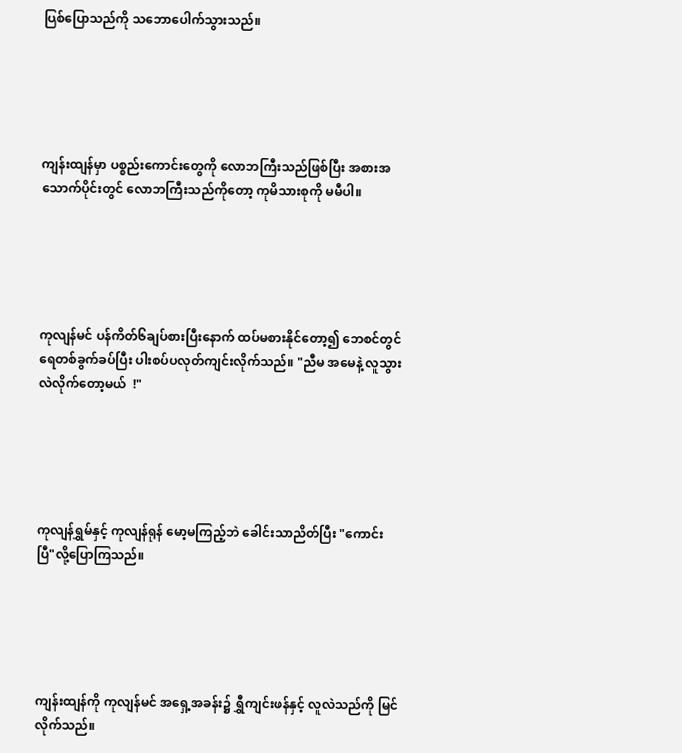ပြစ်ပြောသည်ကို သဘောပေါက်သွားသည်။





ကျန်းထျန်မှာ ပစ္စည်းကောင်းတွေကို လောဘကြီးသည်ဖြစ်ပြီး အစားအသောက်ပိုင်းတွင် လောဘကြီးသည်ကိုတော့ ကုမိသားစုကို မမီပါ။





ကုလျန်မင် ပန်ကိတ်၆ချပ်စားပြီးနောက် ထပ်မစားနိုင်တော့၍ ဘေစင်တွင် ရေတစ်ခွက်ခပ်ပြီး ပါးစပ်ပလုတ်ကျင်းလိုက်သည်။ "ညီမ အမေနဲ့ လူသွားလဲလိုက်တော့မယ်  !"





ကုလျန်ရွှမ်နှင့် ကုလျန်ရုန် မော့မကြည့်ဘဲ ခေါင်းသာညိတ်ပြီး "ကောင်းပြီ"လို့ပြောကြသည်။





ကျန်းထျန်ကို ကုလျန်မင် အရှေ့အခန်း၌ ရွှီကျင်းဖန်နှင့် လူလဲသည်ကို မြင်လိုက်သည်။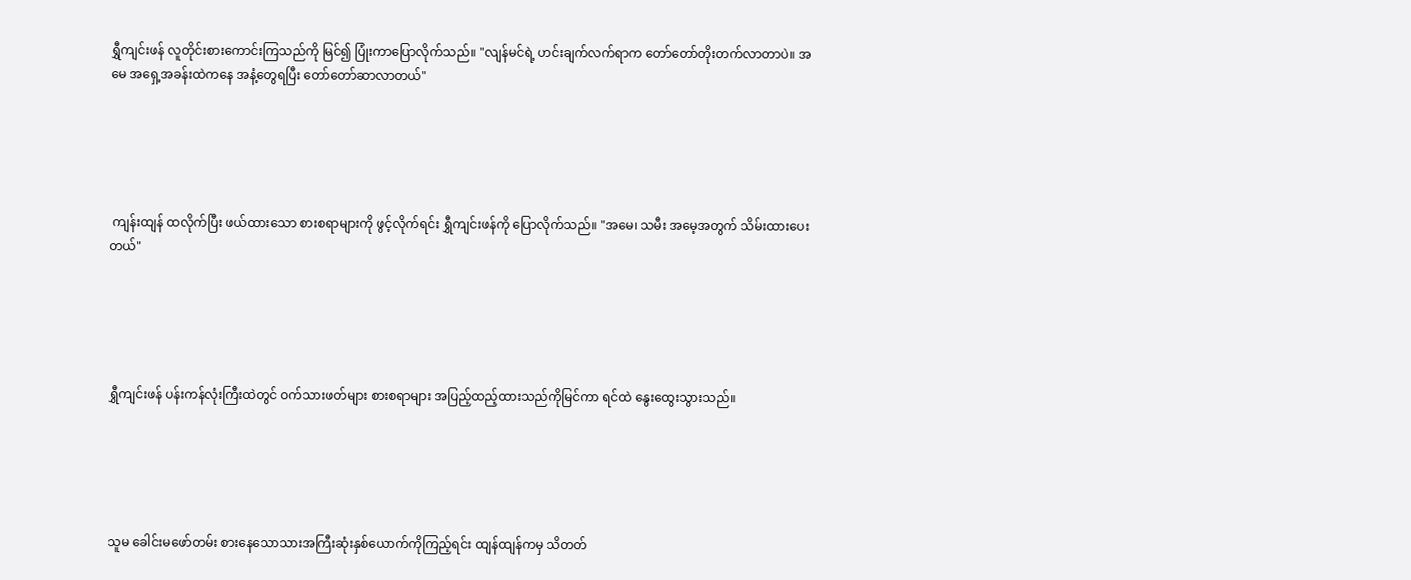ရွှီကျင်းဖန် လူတိုင်းစားကောင်းကြသည်ကို မြင်၍ ပြုံးကာပြောလိုက်သည်။ "လျန်မင်ရဲ့ ဟင်းချက်လက်ရာက တော်တော်တိုးတက်လာတာပဲ။ အမေ အရှေ့အခန်းထဲကနေ အနံ့တွေရပြီး တော်တော်ဆာလာတယ်"





 ကျန်းထျန် ထလိုက်ပြီး ဖယ်ထားသော စားစရာများကို ဖွင့်လိုက်ရင်း ရွှီကျင်းဖန်ကို ပြောလိုက်သည်။ "အမေ၊ သမီး အမေ့အတွက် သိမ်းထားပေးတယ်"





ရွှီကျင်းဖန် ပန်းကန်လုံးကြီးထဲတွင် ဝက်သားဖတ်များ စားစရာများ အပြည့်ထည့်ထားသည်ကိုမြင်ကာ ရင်ထဲ နွေးထွေးသွားသည်။





သူမ ခေါင်းမဖော်တမ်း စားနေသောသားအကြီးဆုံးနှစ်ယောက်ကိုကြည့်ရင်း ထျန်ထျန်ကမှ သိတတ်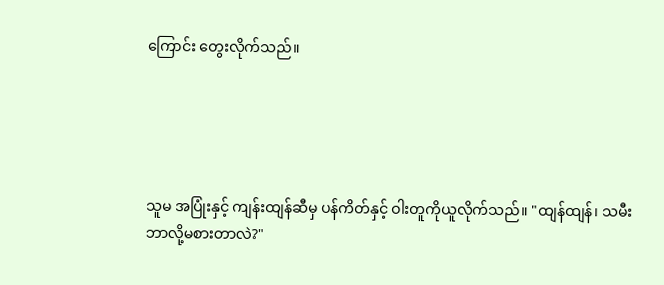ကြောင်း တွေးလိုက်သည်။





သူမ အပြုံးနှင့် ကျန်းထျန်ဆီမှ ပန်ကိတ်နှင့် ဝါးတူကိုယူလိုက်သည်။ "ထျန်ထျန်၊ သမီးဘာလို့မစားတာလဲ?"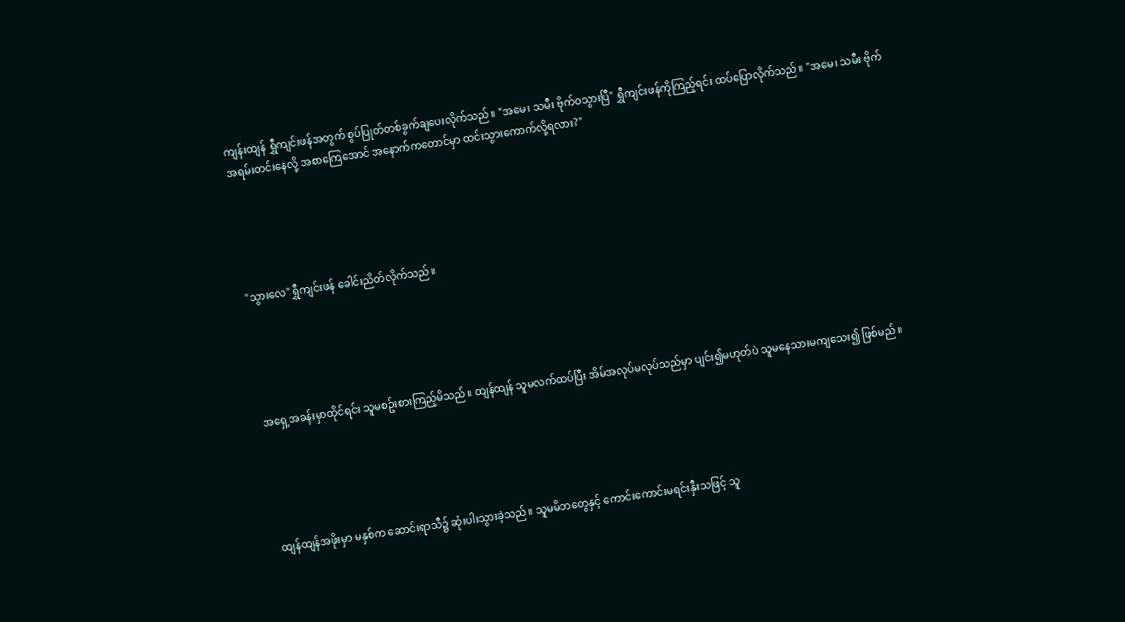ကျန်းထျန် ရွှီကျင်းဖန်အတွက် စွပ်ပြုတ်တစ်ခွက်ချပေးလိုက်သည်။ "အမေ၊ သမီး ဗိုက်ဝသွားပြီ" ရွှီကျင်းဖန်ကိုကြည့်ရင်း ထပ်ပြောလိုက်သည်။ "အမေ၊ သမီး ဗိုက်အရမ်းတင်းနေလို့ အစာကြေအောင် အနောက်ကတောင်မှာ ထင်းသွားကောက်လို့ရလား?"





"သွားလေ"ရွှီကျင်းဖန် ခေါင်းညိတ်လိုက်သည်။





အရှေ့အခန်းမှာထိုင်ရင်း သူမစဥ်းစားကြည့်မိသည်။ ထျန်ထျန် သူမလက်ထပ်ပြီး အိမ်အလုပ်မလုပ်သည်မှာ ပျင်း၍မဟုတ်ပဲ သူမနေသားမကျသေး၍ ဖြစ်မည်။





ထျန်ထျန်အဖိုးမှာ မနှစ်က ဆောင်းရာသီ၌ ဆုံးပါးသွားခဲ့သည်။ သူမမိဘတွေနှင့် ကောင်းကောင်းမရင်းနှီးသဖြင့် သူ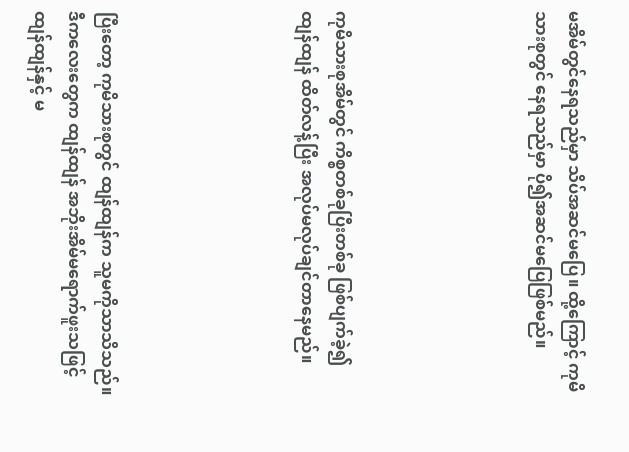မအိမ်တွင်နေရသည်မှာ သိပ်အဆင်မပြေ။ ထို့ကြောင့် ကုမိသားစုတွင် နေရသည်မှာ ပို၍အဆင်မပြေဖြစ်မည်။





ကုမိသားစုအိမ်တွင် ကိစ္စတစ်ခုပြီးတစ်ခု ဖြစ်ပျက်ခဲ့၍ ထျန်ထျန် ထိတ်လန့်ပြီး အလုပ်မလုပ်ချင်တာနေမည်။





ပြီးတော့ ကုမိသားစုတွင် ထျန်ထျန်က သူမကိုသာသိသည်။ ဒီကလေးတွေက ထျန်ထျန် အဘိုးအိမ်မရောက်ဖူးသဖြင့် ထျန်ထျန်နှင့် မ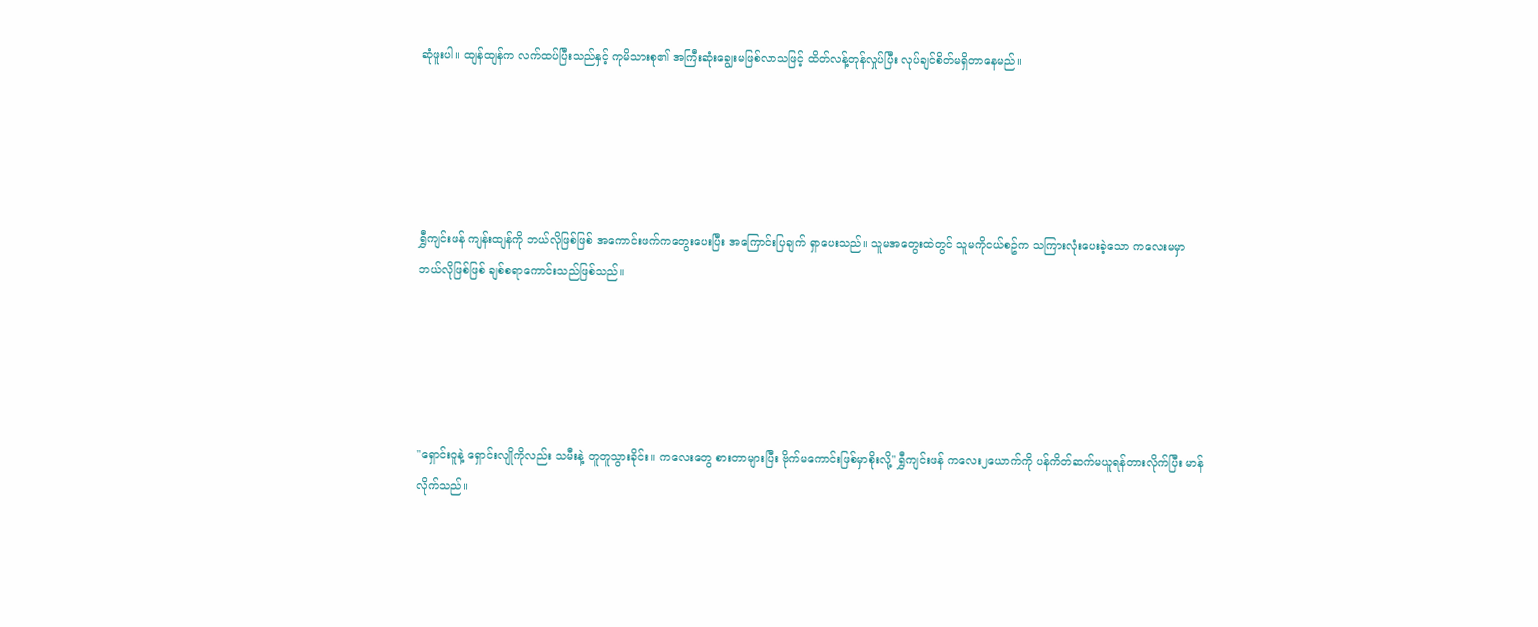ဆုံဖူးပါ။ ထျန်ထျန်က လက်ထပ်ပြီးသည်နှင့် ကုမိသားစု၏ အကြီးဆုံးချွေးမဖြစ်လာသဖြင့် ထိတ်လန့်တုန်လှုပ်ပြီး လုပ်ချင်စိတ်မရှိတာနေမည်။





ရွှီကျင်းဖန် ကျန်းထျန်ကို ဘယ်လိုဖြစ်ဖြစ် အကောင်းဖက်ကတွေးပေးပြီး အကြောင်းပြချက် ရှာပေးသည်။ သူမအတွေးထဲတွင် သူမကိုငယ်စဥ်က သကြားလုံးပေးခဲ့သော ကလေးမမှာ ဘယ်လိုဖြစ်ဖြစ် ချစ်စရာကောင်းသည်ဖြစ်သည်။





"ရှောင်းဝူနဲ့ ရှောင်းလျိုကိုလည်း သမီးနဲ့ တူတူသွားခိုင်း။ ကလေးတွေ စားတာများပြီး ဗိုက်မကောင်းဖြစ်မှာစိုးလို့" ရွှီကျင်းဖန် ကလေး၂ယောက်ကို ပန်ကိတ်ဆက်မယူရန်တားလိုက်ပြီး မာန်လိုက်သည်။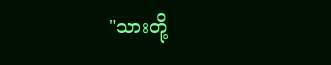"သားတို့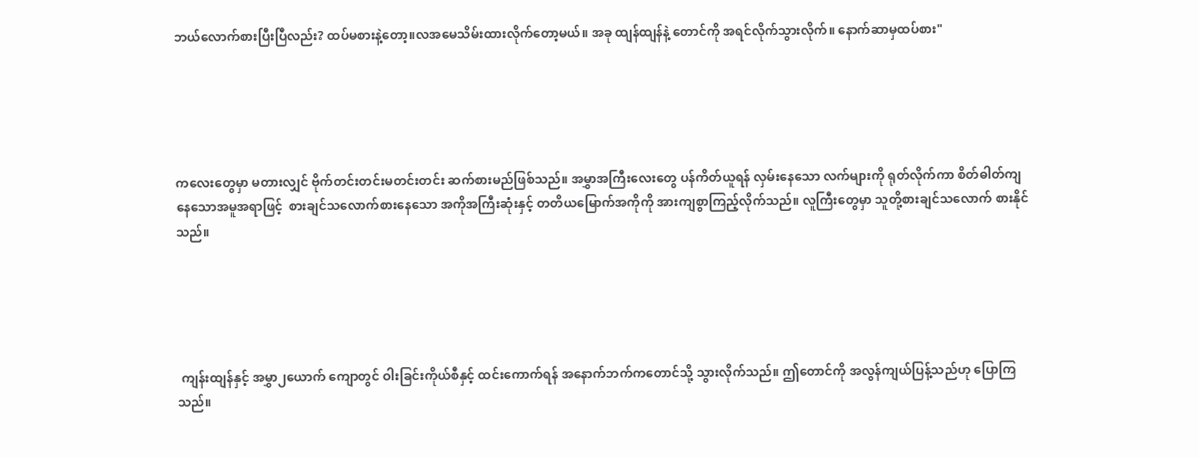ဘယ်လောက်စားပြီးပြီလည်း? ထပ်မစားနဲ့တော့။လအမေသိမ်းထားလိုက်တော့မယ်။ အခု ထျန်ထျန်နဲ့ တောင်ကို အရင်လိုက်သွားလိုက်။ နောက်ဆာမှထပ်စား"





ကလေးတွေမှာ မတားလျှင် ဗိုက်တင်းတင်းမတင်းတင်း ဆက်စားမည်ဖြစ်သည်။ အမွှာအကြီးလေးတွေ ပန်ကိတ်ယူရန် လှမ်းနေသော လက်များကို ရုတ်လိုက်ကာ စိတ်ဓါတ်ကျနေသောအမူအရာဖြင့်  စားချင်သလောက်စားနေသော အကိုအကြီးဆုံးနှင့် တတိယမြောက်အကိုကို အားကျစွာကြည့်လိုက်သည်။ လူကြီးတွေမှာ သူတို့စားချင်သလောက် စားနိုင်သည်။





 ကျန်းထျန်နှင့် အမွှာ၂ယောက် ကျောတွင် ဝါးခြင်းကိုယ်စီနှင့် ထင်းကောက်ရန် အနောက်ဘက်ကတောင်သို့ သွားလိုက်သည်။ ဤတောင်ကို အလွန်ကျယ်ပြန့်သည်ဟု ပြောကြသည်။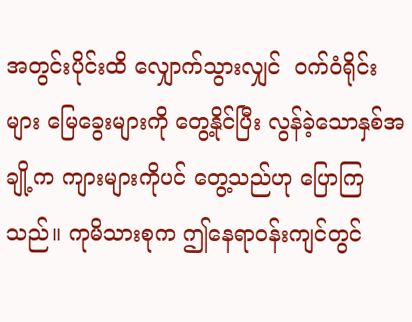အတွင်းပိုင်းထိ လျှောက်သွားလျှင်  ဝက်ဝံရိုင်းများ မြေခွေးများကို တွေ့နိုင်ပြီး လွန်ခဲ့သောနှစ်အချို့က ကျားများကိုပင် တွေ့သည်ဟု ပြောကြသည်။ ကုမိသားစုက ဤနေရာဝန်းကျင်တွင်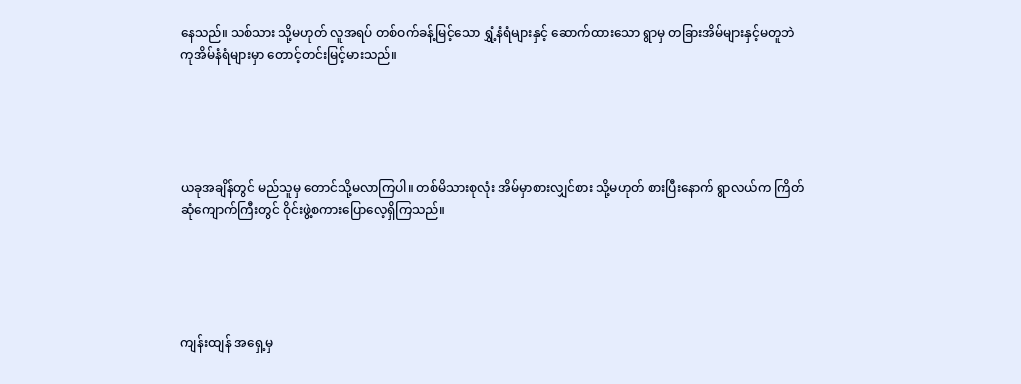နေသည်။ သစ်သား သို့မဟုတ် လူအရပ် တစ်ဝက်ခန့်မြင့်သော ရွှံ့နံရံများနှင့် ဆောက်ထားသော ရွာမှ တခြားအိမ်များနှင့်မတူဘဲ ကုအိမ်နံရံများမှာ တောင့်တင်းမြင့်မားသည်။





ယခုအချိန်တွင် မည်သူမှ တောင်သို့မလာကြပါ။ တစ်မိသားစုလုံး အိမ်မှာစားလျှင်စား သို့မဟုတ် စားပြီးနောက် ရွာလယ်က ကြိတ်ဆုံကျောက်ကြီးတွင် ဝိုင်းဖွဲ့စကားပြောလေ့ရှိကြသည်။





ကျန်းထျန် အရှေ့မှ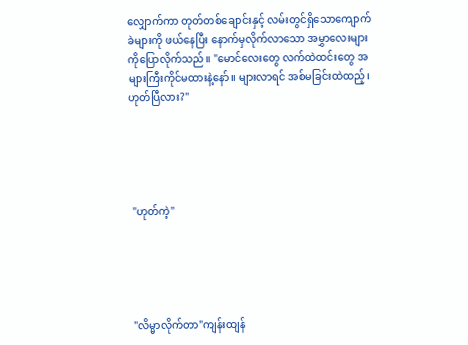လျှောက်ကာ တုတ်တစ်ချောင်းနှင့် လမ်းတွင်ရှိသောကျောက်ခဲများကို ဖယ်နေပြီး နောက်မှလိုက်လာသော အမွှာလေးများကိုပြောလိုက်သည်။ "မောင်လေးတွေ လက်ထဲထင်းတွေ အများကြီးကိုင်မထားနဲ့နော်။ များလာရင် အစ်မခြင်းထဲထည့်၊ ဟုတ်ပြီလား?"





 "ဟုတ်ကဲ့"





 "လိမ္မာလိုက်တာ"ကျန်းထျန်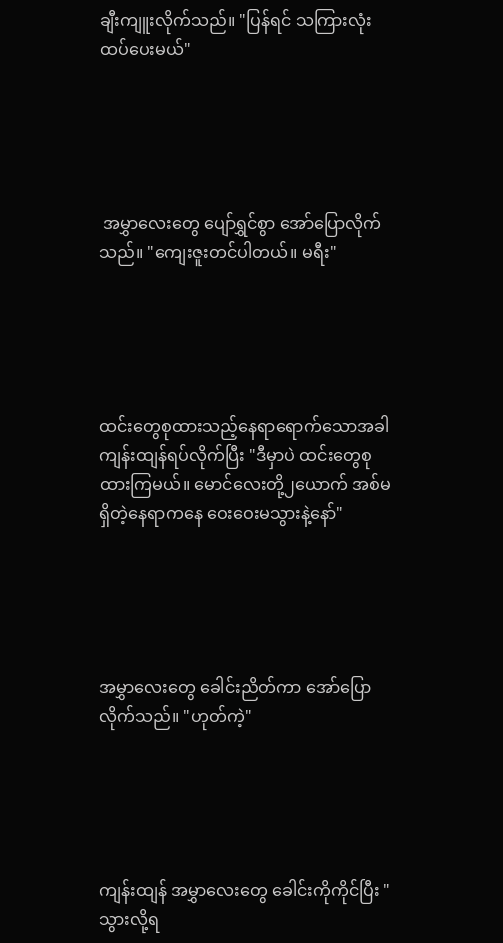ချီးကျူးလိုက်သည်။ "ပြန်ရင် သကြားလုံးထပ်ပေးမယ်"





 အမွှာလေးတွေ ပျော်ရွှင်စွာ အော်ပြောလိုက်သည်။ "ကျေးဇူးတင်ပါတယ်။ မရီး"





ထင်းတွေစုထားသည့်နေရာရောက်သောအခါ ကျန်းထျန်ရပ်လိုက်ပြီး "ဒီမှာပဲ ထင်းတွေစုထားကြမယ်။ မောင်လေးတို့၂ယောက် အစ်မ ရှိတဲ့နေရာကနေ ဝေးဝေးမသွားနဲ့နော်"





အမွှာလေးတွေ ခေါင်းညိတ်ကာ အော်ပြောလိုက်သည်။ "ဟုတ်ကဲ့"





ကျန်းထျန် အမွှာလေးတွေ ခေါင်းကိုကိုင်ပြီး "သွားလို့ရ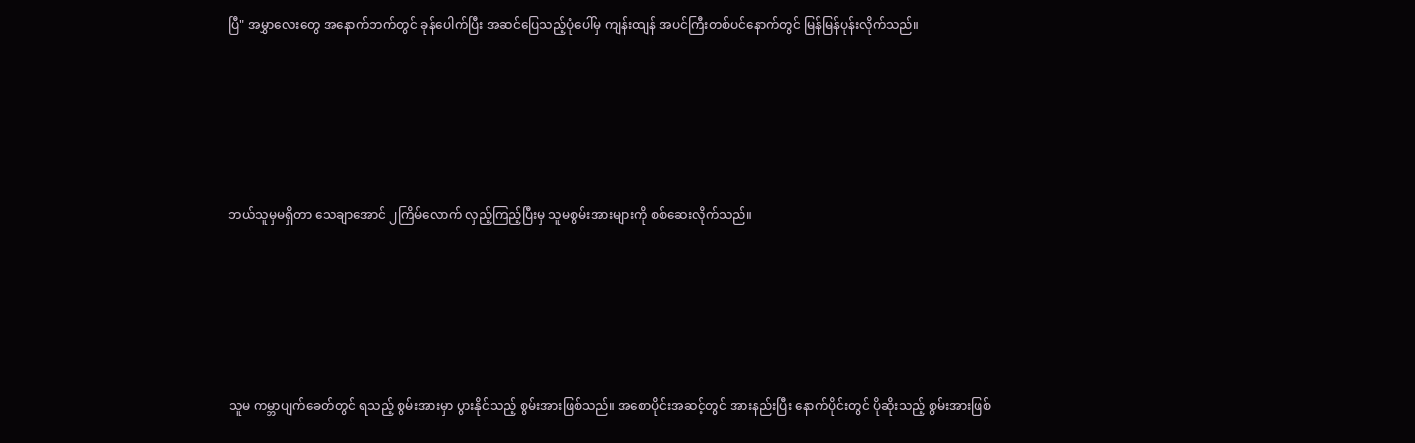ပြီ" အမွှာလေးတွေ အနောက်ဘက်တွင် ခုန်ပေါက်ပြီး အဆင်ပြေသည့်ပုံပေါ်မှ ကျန်းထျန် အပင်ကြီးတစ်ပင်နောက်တွင် မြန်မြန်ပုန်းလိုက်သည်။





ဘယ်သူမှမရှိတာ သေချာအောင် ၂ကြိမ်လောက် လှည့်ကြည့်ပြီးမှ သူမစွမ်းအားများကို စစ်ဆေးလိုက်သည်။





သူမ ကမ္ဘာပျက်ခေတ်တွင် ရသည့် စွမ်းအားမှာ ပွားနိုင်သည့် စွမ်းအားဖြစ်သည်။ အစောပိုင်းအဆင့်တွင် အားနည်းပြီး နောက်ပိုင်းတွင် ပိုဆိုးသည့် စွမ်းအားဖြစ်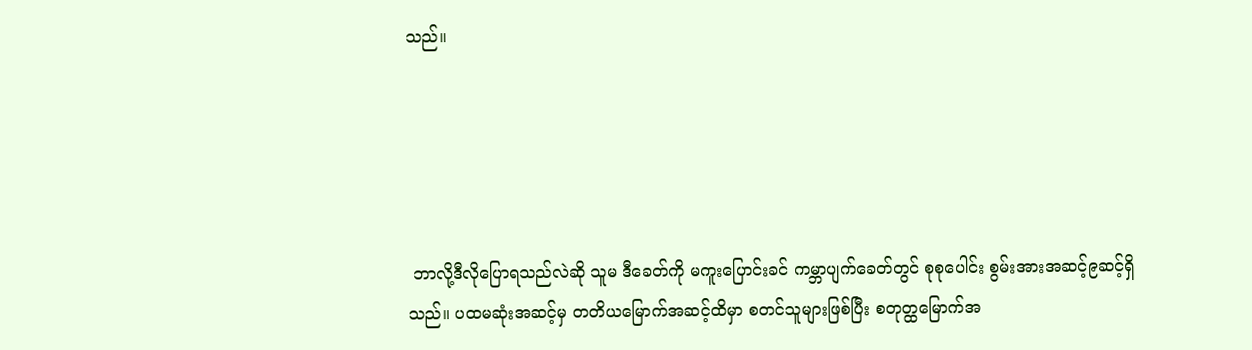သည်။





 ဘာလို့ဒီလိုပြောရသည်လဲဆို သူမ ဒီခေတ်ကို မကူးပြောင်းခင် ကမ္ဘာပျက်ခေတ်တွင် စုစုပေါင်း စွမ်းအားအဆင့်၉ဆင့်ရှိသည်။ ပထမဆုံးအဆင့်မှ တတိယမြောက်အဆင့်ထိမှာ စတင်သူများဖြစ်ပြီး စတုတ္ထမြောက်အ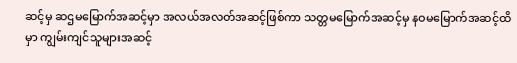ဆင့်မှ ဆဌမမြောက်အဆင့်မှာ အလယ်အလတ်အဆင့်ဖြစ်ကာ သတ္တမမြောက်အဆင့်မှ နဝမမြောက်အဆင့်ထိမှာ ကျွမ်းကျင်သူများအဆင့်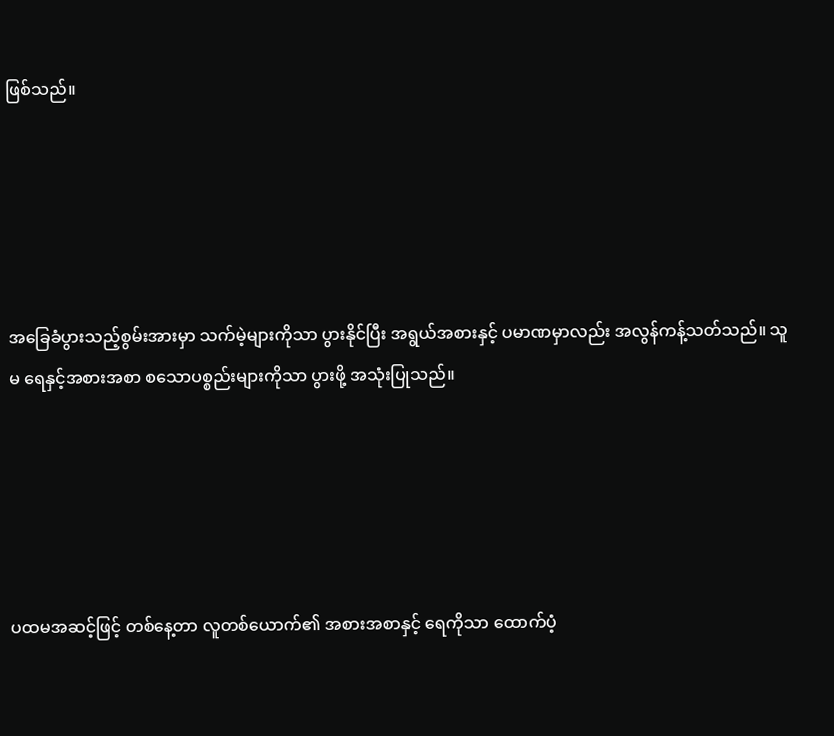ဖြစ်သည်။





အခြေခံပွားသည့်စွမ်းအားမှာ သက်မဲ့များကိုသာ ပွားနိုင်ပြီး အရွယ်အစားနှင့် ပမာဏမှာလည်း အလွန်ကန့်သတ်သည်။ သူမ ရေနှင့်အစားအစာ စသောပစ္စည်းများကိုသာ ပွားဖို့ အသုံးပြုသည်။





ပထမအဆင့်ဖြင့် တစ်နေ့တာ လူတစ်ယောက်၏ အစားအစာနှင့် ရေကိုသာ ထောက်ပံ့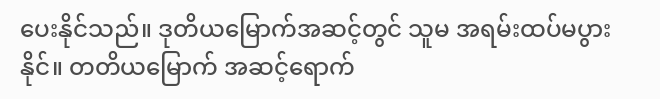ပေးနိုင်သည်။ ဒုတိယမြောက်အဆင့်တွင် သူမ အရမ်းထပ်မပွားနိုင်။ တတိယမြောက် အဆင့်ရောက်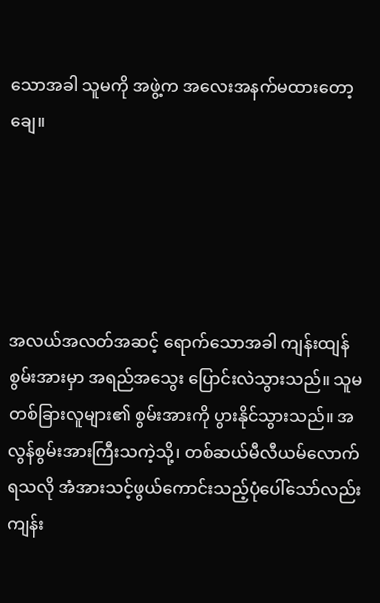သောအခါ သူမကို အဖွဲ့က အလေးအနက်မထားတော့ချေ။





အလယ်အလတ်အဆင့် ရောက်သောအခါ ကျန်းထျန်စွမ်းအားမှာ အရည်အသွေး ပြောင်းလဲသွားသည်။ သူမ တစ်ခြားလူများ၏ စွမ်းအားကို ပွားနိုင်သွားသည်။ အလွန်စွမ်းအားကြီးသကဲ့သို့၊ တစ်ဆယ်မီလီယမ်လောက် ရသလို အံအားသင့်ဖွယ်ကောင်းသည့်ပုံပေါ်သော်လည်း ကျန်း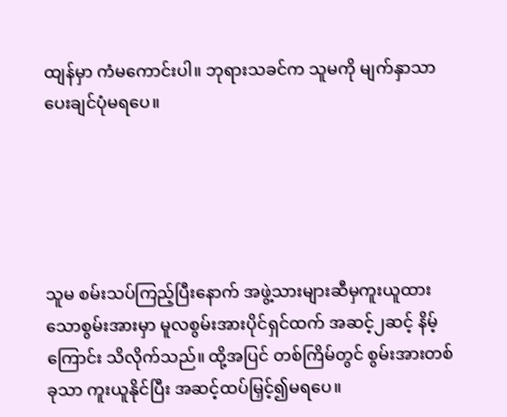ထျန်မှာ ကံမကောင်းပါ။ ဘုရားသခင်က သူမကို မျက်နှာသာပေးချင်ပုံမရပေ။





သူမ စမ်းသပ်ကြည့်ပြီးနောက် အဖွဲ့သားများဆီမှကူးယူထားသောစွမ်းအားမှာ မူလစွမ်းအားပိုင်ရှင်ထက် အဆင့်၂ဆင့် နိမ့်ကြောင်း သိလိုက်သည်။ ထို့အပြင် တစ်ကြိမ်တွင် စွမ်းအားတစ်ခုသာ ကူးယူနိုင်ပြီး အဆင့်ထပ်မြှင့်၍မရပေ။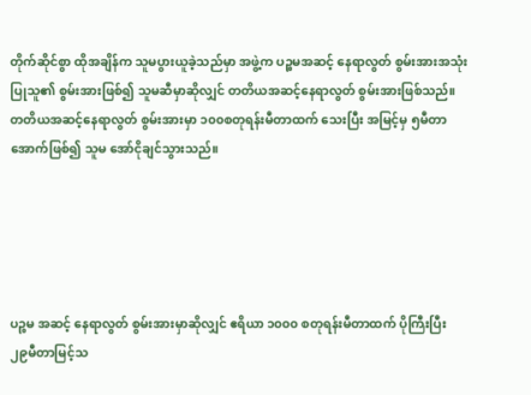တိုက်ဆိုင်စွာ ထိုအချိန်က သူမပွားယူခဲ့သည်မှာ အဖွဲ့က ပဉ္စမအဆင့် နေရာလွတ် စွမ်းအားအသုံးပြုသူ၏ စွမ်းအားဖြစ်၍ သူမဆီမှာဆိုလျှင် တတိယအဆင့်နေရာလွတ် စွမ်းအားဖြစ်သည်။ တတိယအဆင့်နေရာလွတ် စွမ်းအားမှာ ၁၀၀စတုရန်းမီတာထက် သေးပြီး အမြင့်မှ ၅မီတာအောက်ဖြစ်၍ သူမ အော်ငိုချင်သွားသည်။





ပဉ္စမ အဆင့် နေရာလွတ် စွမ်းအားမှာဆိုလျှင် ဧရိယာ ၁၀၀၀ စတုရန်းမီတာထက် ပိုကြီးပြီး  ၂၉မီတာမြင့်သ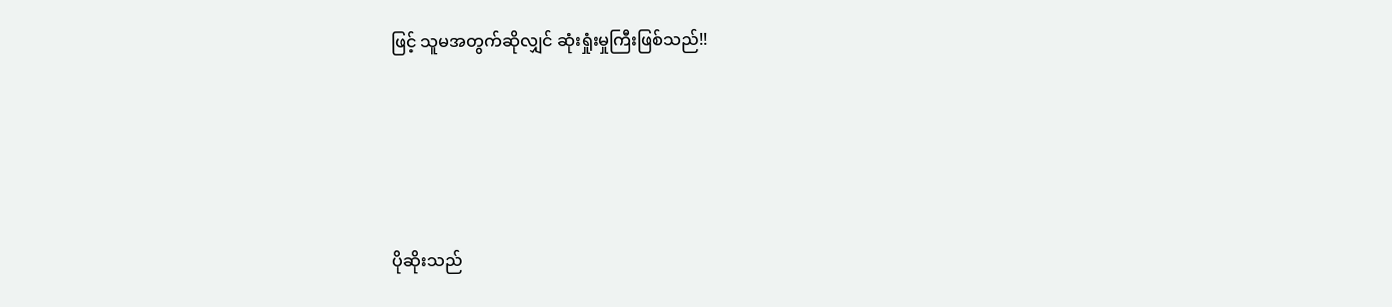ဖြင့် သူမအတွက်ဆိုလျှင် ဆုံးရှုံးမှုကြီးဖြစ်သည်!!





ပိုဆိုးသည်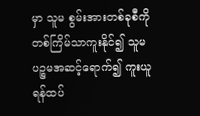မှာ သူမ စွမ်းအားတစ်ခုစီကို တစ်ကြိမ်သာကူးနိုင်၍ သူမ ပဉ္စမအဆင့်ရောက်၍ ကူးယူရန်ထပ်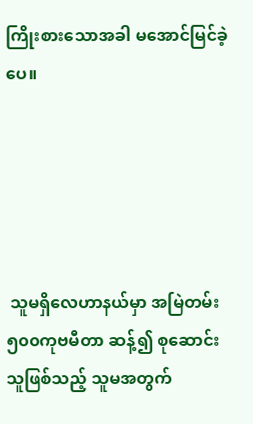ကြိုးစားသောအခါ မအောင်မြင်ခဲ့ပေ။





 သူမရှိလေဟာနယ်မှာ အမြဲတမ်း ၅၀၀ကုဗမီတာ ဆန့်၍ စုဆောင်းသူဖြစ်သည့် သူမအတွက်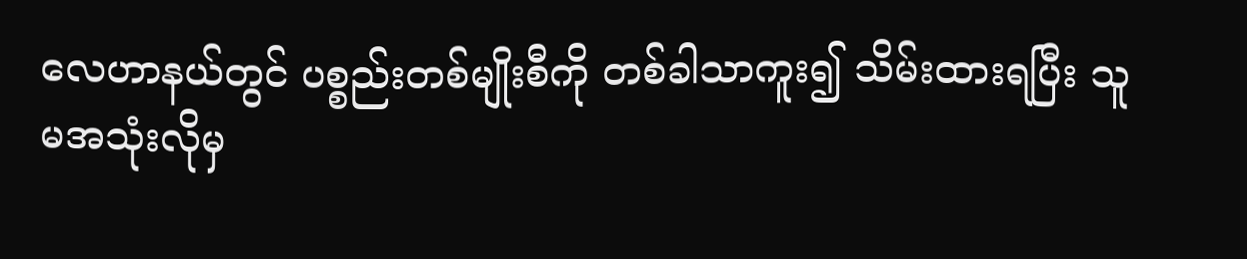လေဟာနယ်တွင် ပစ္စည်းတစ်မျိုးစီကို တစ်ခါသာကူး၍ သိမ်းထားရပြီး သူမအသုံးလိုမှ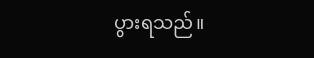ပွားရသည်။